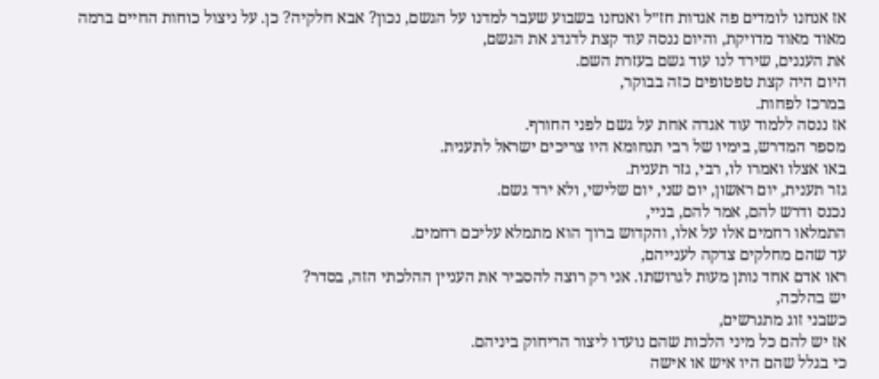אז אנחנו לומדים פה אגדות חז״ל ואנחנו בשבוע שעבר למדנו על הגשם, נכון? אבא חלקיה? כן. על ניצול כוחות החיים ברמה מאוד מאוד מדויקת, והיום ננסה עוד קצת לדגדג את הגשם,
את העננים, שירד לנו עוד גשם בעזרת השם.
היום היה קצת טפטופים כזה בבוקר,
במרכז לפחות.
אז ננסה ללמוד עוד אגדה אחת על גשם לפני החורף.
מספר המדרש, בימיו של רבי תנחומא היו צריכים ישראל לתענית.
באו אצלו ואמרו לו, רבי, גזר תענית.
גזר תענית, יום ראשון, יום שני, יום שלישי, ולא ירד גשם.
נכנס ודרש להם, אמר להם, בניי,
התמלאו רחמים אלו על אלו, והקדוש ברוך הוא מתמלא עליכם רחמים.
עד שהם מחלקים צדקה לענייהם,
ראו אדם אחד נותן מעות לגרושתו. אני רק רוצה להסביר את העניין ההלכתי הזה, בסדר?
יש בהלכה,
כשבני זוג מתגרשים,
אז יש להם כל מיני הלכות שהם נועדו ליצור הריחוק ביניהם.
כי בגלל שהם היו איש או אישה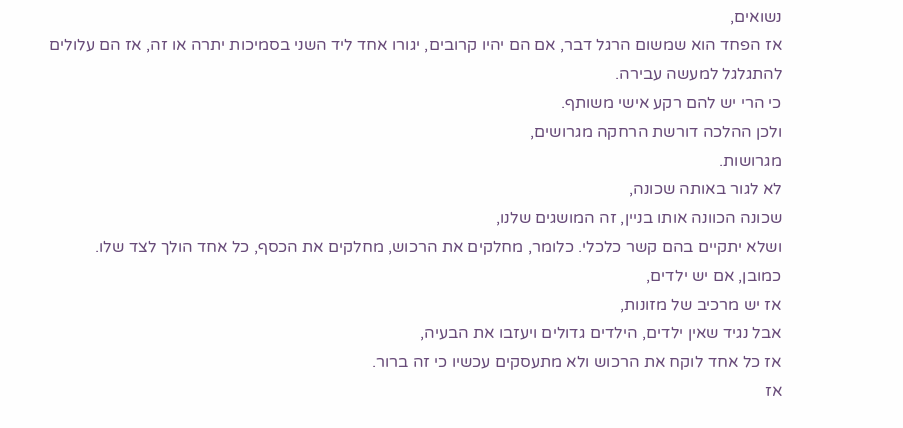נשואים,
אז הפחד הוא שמשום הרגל דבר, אם הם יהיו קרובים, יגורו אחד ליד השני בסמיכות יתרה או זה, אז הם עלולים להתגלגל למעשה עבירה.
כי הרי יש להם רקע אישי משותף.
ולכן ההלכה דורשת הרחקה מגרושים,
מגרושות.
לא לגור באותה שכונה,
שכונה הכוונה אותו בניין, זה המושגים שלנו,
ושלא יתקיים בהם קשר כלכלי. כלומר, מחלקים את הרכוש, מחלקים את הכסף, כל אחד הולך לצד שלו.
כמובן, אם יש ילדים,
אז יש מרכיב של מזונות,
אבל נגיד שאין ילדים, הילדים גדולים ויעזבו את הבעיה,
אז כל אחד לוקח את הרכוש ולא מתעסקים עכשיו כי זה ברור.
אז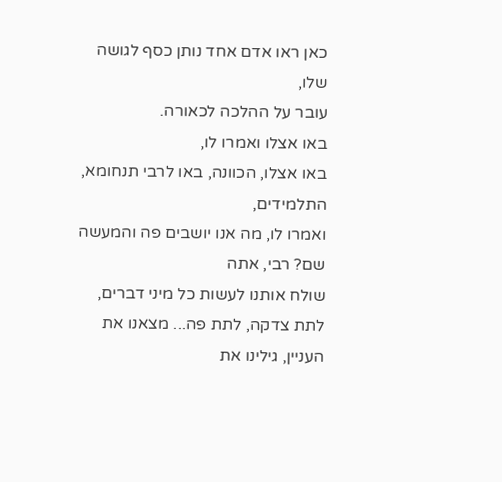כאן ראו אדם אחד נותן כסף לגושה שלו,
עובר על ההלכה לכאורה.
באו אצלו ואמרו לו,
באו אצלו, הכוונה, באו לרבי תנחומא, התלמידים,
ואמרו לו, מה אנו יושבים פה והמעשה שם? רבי, אתה
שולח אותנו לעשות כל מיני דברים, לתת צדקה, לתת פה... מצאנו את העניין, גילינו את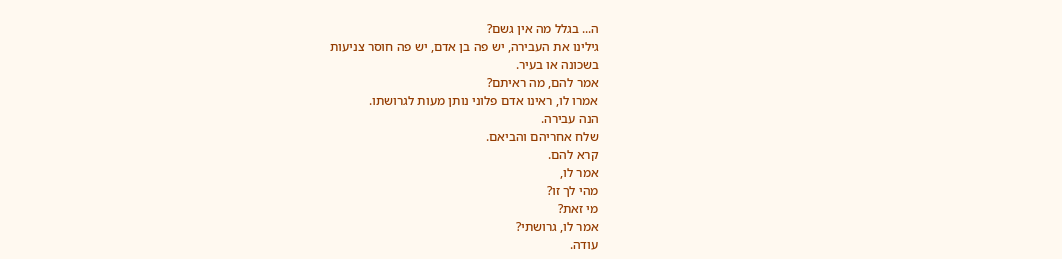ה... בגלל מה אין גשם?
גילינו את העבירה, יש פה בן אדם, יש פה חוסר צניעות
בשכונה או בעיר.
אמר להם, מה ראיתם?
אמרו לו, ראינו אדם פלוני נותן מעות לגרושתו.
הנה עבירה.
שלח אחריהם והביאם.
קרא להם.
אמר לו,
מהי לך זו?
מי זאת?
אמר לו, גרושתי?
עודה.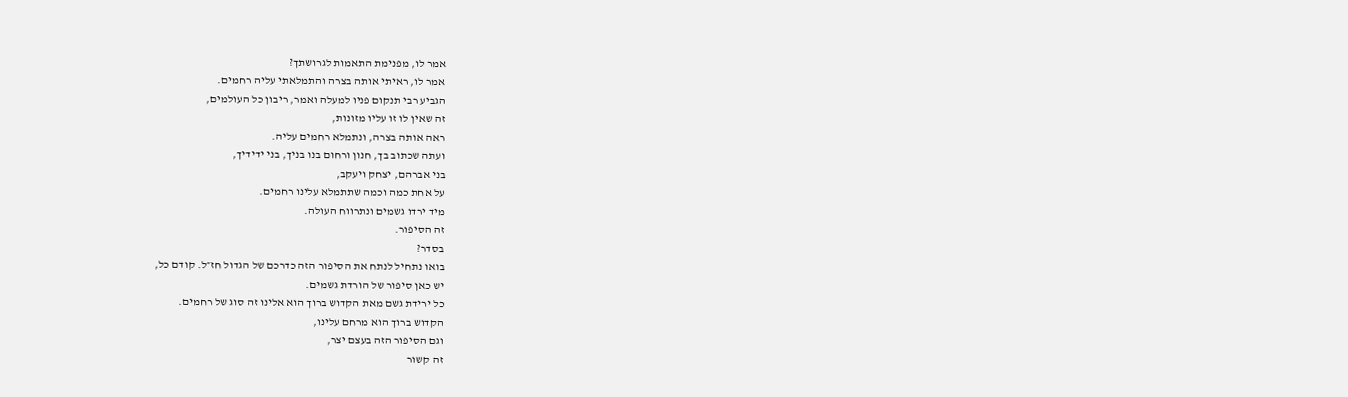אמר לו, מפנימת התאמות לגרושתך?
אמר לו, ראיתי אותה בצרה והתמלאתי עליה רחמים.
הגביע רבי תנקום פניו למעלה ואמר, ריבון כל העולמים,
זה שאין לו זו עליו מזונות,
ראה אותה בצרה, ונתמלא רחמים עליה.
ועתה שכתוב בך, חנון ורחום בנו בניך, בני ידידיך,
בני אברהם, יצחק ויעקב,
על אחת כמה וכמה שתתמלא עלינו רחמים.
מיד ירדו גשמים ונתרווח העולה.
זה הסיפור.
בסדר?
בואו נתחיל לנתח את הסיפור הזה כדרכם של הגדול חז״ל. קודם כל,
יש כאן סיפור של הורדת גשמים.
כל ירידת גשם מאת הקדוש ברוך הוא אלינו זה סוג של רחמים.
הקדוש ברוך הוא מרחם עלינו,
וגם הסיפור הזה בעצם יצר,
זה קשור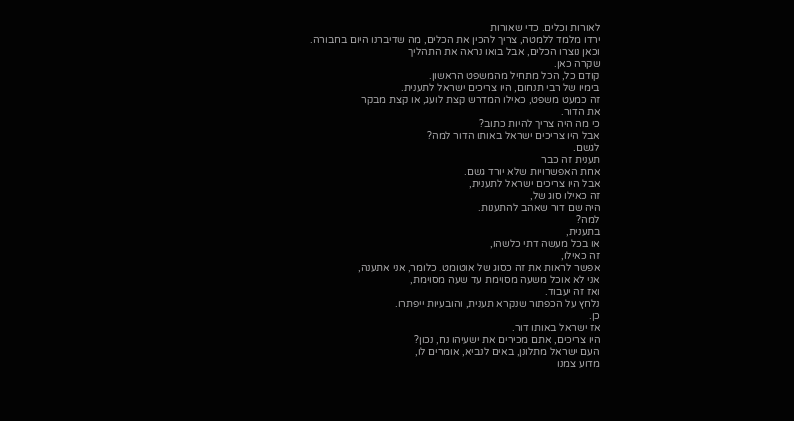לאורות וכלים. כדי שאורות
ירדו מלמד ללמטה, צריך להכין את הכלים, מה שדיברנו היום בחבורה.
וכאן נוצרו הכלים, אבל בואו נראה את התהליך
שקרה כאן.
קודם כל, הכל מתחיל מהמשפט הראשון.
בימיו של רבי תנחום, היו צריכים ישראל לתענית.
זה כמעט משפט, כאילו המדרש קצת לועג, או קצת מבקר
את הדור.
כי מה היה צריך להיות כתוב?
אבל היו צריכים ישראל באותו הדור למה?
לגשם.
תענית זה כבר
אחת האפשרויות שלא יורד גשם.
אבל היו צריכים ישראל לתענית,
זה כאילו סוג של,
היה שם דור שאהב להתענות.
למה?
בתענית,
או בכל מעשה דתי כלשהו,
זה כאילו,
אפשר לראות את זה כסוג של אוטומט. כלומר, אני אתענה,
אני לא אוכל משעה מסוימת עד שעה מסוימת,
ואז זה יעבוד.
נלחץ על הכפתור שנקרא תענית, והובעיות ייפתרו.
כן.
אז ישראל באותו דור.
היו צריכים, אתם מכירים את ישעיהו נח, נכון?
העם ישראל מתלונן, באים לנביא, אומרים לו,
מדוע צמנו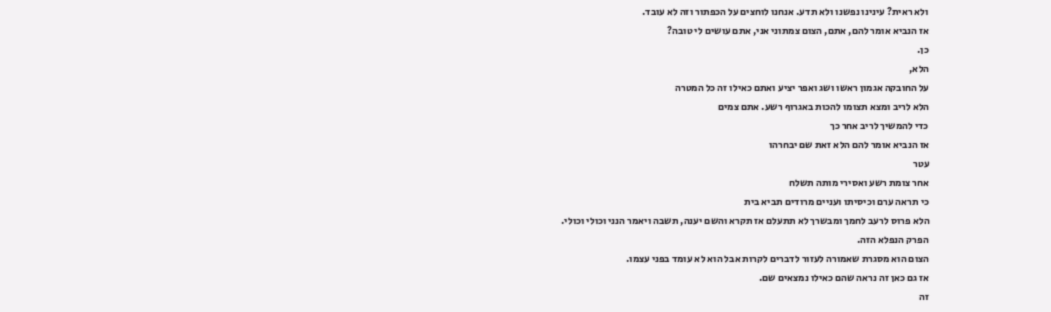ולא ראית? עינינו נפשנו ולא תדע. אנחנו לוחצים על הכפתור וזה לא עובד.
אז הנביא אומר להם, אתם, הצום צמתוני אני, אתם עושים לי טובה?
כן.
הלא,
על החובקה אגמון ראשו ושג ואפר יציע ואתם כאילו זה כל המטרה
הלא לריב ומצא תצומו להכות באגרוף רשע. אתם צמים
כדי להמשיך לריב אחר כך
אז הנביא אומר להם הלא זאת שם יבחרהו
עטר
אחר צומת רשע ואסירי מותה תשלח
כי תראה ערם וכיסיתו ועניים מרודים תביא בית
הלא פרוס לרעב לחמך ומבשרך לא תתעלם אז תקרא והשם יענה, תשבה ויאמר הנני וכולי וכולי.
הפרק הנפלא הזה.
הצום הוא מסגרת שאמורה לעזור לדברים לקרות אבל הוא לא עומד בפני עצמו.
אז גם כאן זה נראה שהם כאילו נמצאים שם.
זה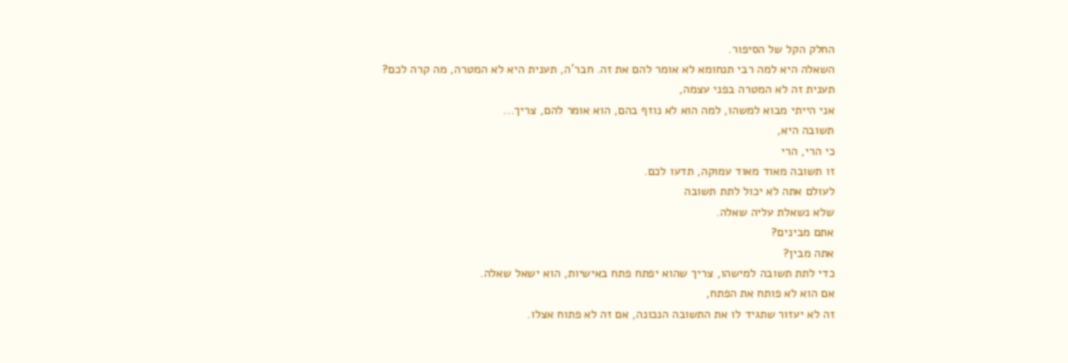החלק הקל של הסיפור.
השאלה היא למה רבי תנחומא לא אומר להם את זה. חבר'ה, תענית היא לא המטרה, מה קרה לכם?
תענית זה לא המטרה בפני עצמה,
אני הייתי מבוא למשהו, למה הוא לא נוזף בהם, הוא אומר להם, צריך...
תשובה היא,
כי הרי, הרי
זו תשובה מאוד מאוד עמוקה, תדעו לכם.
לעולם אתה לא יכול לתת תשובה
שלא נשאלת עליה שאלה.
אתם מבינים?
אתה מבין?
כדי לתת תשובה למישהו, צריך שהוא יפתח פתח באישיות, הוא ישאל שאלה.
אם הוא לא פותח את הפתח,
זה לא יעזור שתגיד לו את התשובה הנכונה, אם זה לא פתוח אצלו.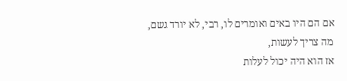אם הם היו באים ואומרים לו, רבי, לא יורד גשם,
מה צריך לעשות,
אז הוא היה יכול לעלות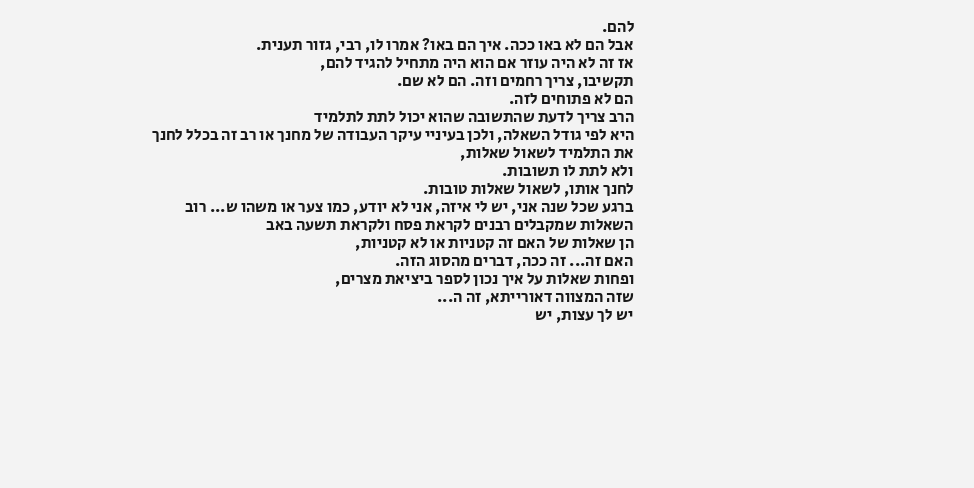להם.
אבל הם לא באו ככה. איך הם באו? אמרו לו, רבי, גזור תענית.
אז זה לא היה עוזר אם הוא היה מתחיל להגיד להם,
תקשיבו, צריך רחמים וזה. הם לא שם.
הם לא פתוחים לזה.
הרב צריך לדעת שהתשובה שהוא יכול לתת לתלמיד
היא לפי גודל השאלה, ולכן בעיניי עיקר העבודה של מחנך או רב זה בכלל לחנך את התלמיד לשאול שאלות,
ולא לתת לו תשובות.
לחנך אותו, לשאול שאלות טובות.
ברגע שכל שנה אני, יש לי איזה, אני לא יודע, כמו צער או משהו ש... רוב השאלות שמקבלים רבנים לקראת פסח ולקראת תשעה באב
הן שאלות של האם זה קטניות או לא קטניות,
האם זה... זה ככה, דברים מהסוג הזה.
ופחות שאלות על איך נכון לספר ביציאת מצרים,
שזה המצווה דאורייתא, זה ה...
יש לך עצות, יש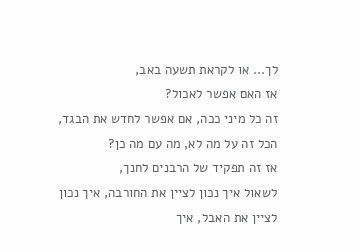לך... או לקראת תשעה באב,
אז האם אפשר לאכול?
זה כל מיני ככה, אם אפשר לחדש את הבגד, הכל זה על מה לא, מה עם מה כן?
אז זה תפקיד של הרבנים לחנך,
לשאול איך נכון לציין את החורבה, איך נכון לציין את האבל, איך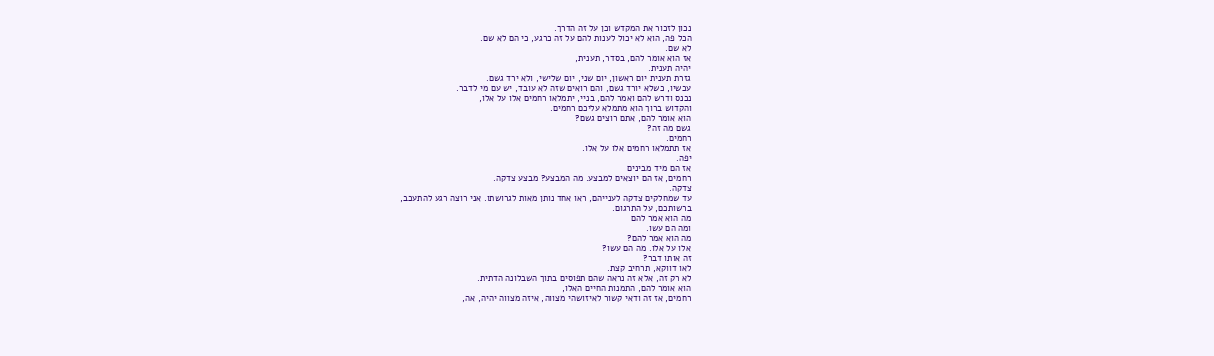נכון לזכור את המקדש וכן על זה הדרך.
הכל פה, הוא לא יכול לענות להם על זה כרגע, כי הם לא שם.
לא שם.
אז הוא אומר להם, בסדר, תענית,
יהיה תענית.
גזרת תענית יום ראשון, יום שני, יום שלישי, ולא ירד גשם.
עכשיו, כשלא יורד גשם, והם רואים שזה לא עובד, יש עם מי לדבר.
נכנס ודרש להם ואמר להם, בניי, יתמלאו רחמים אלו על אלו,
והקדוש ברוך הוא מתמלא עליכם רחמים.
הוא אומר להם, אתם רוצים גשם?
גשם מה זה?
רחמים.
אז תתמלאו רחמים אלו על אלו.
יפה.
אז הם מיד מבינים
רחמים, אז הם יוצאים למבצע. מה המבצע? מבצע צדקה.
צדקה.
עד שמחלקים צדקה לענייהם, ראו אחד נותן מאות לגרושתו. אני רוצה רגע להתעכב,
ברשותכם, על התרגום.
מה הוא אמר להם
ומה הם עשו.
מה הוא אמר להם?
אלו על אלו. מה הם עשו?
זה אותו דבר?
לאו דווקא, תרחיב קצת.
לא רק זה, אלא זה נראה שהם תפוסים בתוך השבלונה הדתית.
הוא אומר להם, התמנות החיים האלו,
רחמים, אז זה ודאי קשור לאיזושהי מצווה, איזה מצווה יהיה, אה,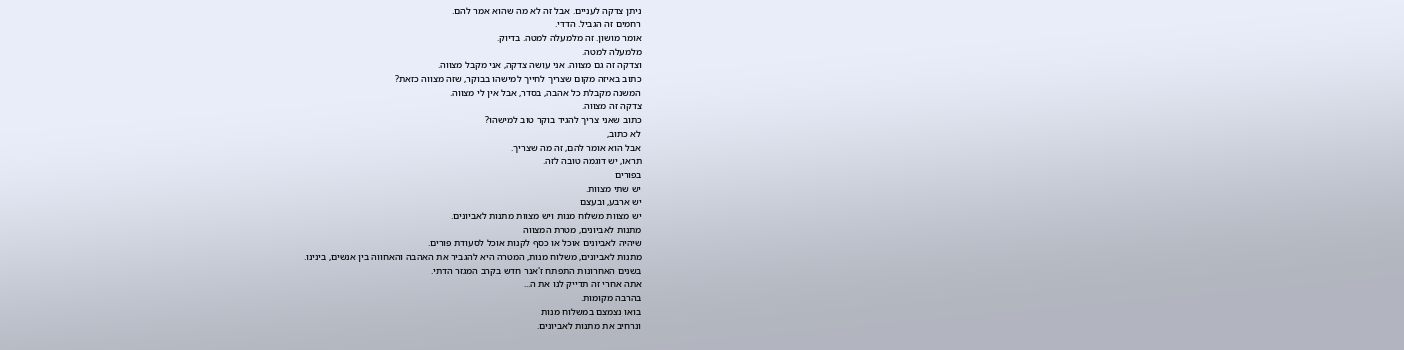ניתן צדקה לעניים. אבל זה לא מה שהוא אמר להם.
רחמים זה הגביל. הדדי.
אומר מושון. זה מלמעלה למטה. בדיוק.
מלמעלה למטה.
וצדקה זה גם מצווה. אני עושה צדקה, אני מקבל מצווה.
כתוב באיזה מקום שצריך לחייך למישהו בבוקר, שזה מצווה כזאת?
המשנה מקבלת כל אהבה, בסדר, אבל אין לי מצווה.
צדקה זה מצווה.
כתוב שאני צריך להגיד בוקר טוב למישהו?
לא כתוב,
אבל הוא אומר להם, זה מה שצריך.
תראו, יש דוגמה טובה לזה.
בפורים
יש שתי מצוות.
יש ארבע, ובעצם
יש מצוות משלוח מנות ויש מצוות מתנות לאביונים.
מתנות לאביונים, מטרת המצווה
שיהיה לאביונים אוכל או כסף לקנות אוכל לסעודת פורים.
מתנות לאביונים, משלוח מנות, המטרה היא להגביר את האהבה והאחווה בין אנשים, בינינו.
בשנים האחרונות התפתח ז'אנר חדש בקרב המגזר הדתי.
אתה אחרי זה תדייק לנו את ה...
בהרבה מקומות.
בואו נצמצם במשלוח מנות
ונרחיב את מתנות לאביונים.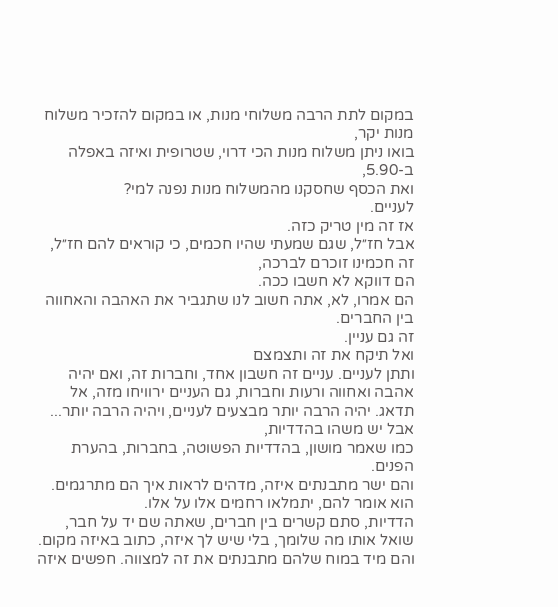במקום לתת הרבה משלוחי מנות, או במקום להזכיר משלוח מנות יקר,
בואו ניתן משלוח מנות הכי דרוי, שטרופית ואיזה באפלה ב-5.90,
ואת הכסף שחסקנו מהמשלוח מנות נפנה למי?
לעניים.
אז זה מין טריק כזה.
אבל חז״ל, שגם שמעתי שהיו חכמים, כי קוראים להם חז״ל, זה חכמינו זוכרם לברכה,
הם דווקא לא חשבו ככה.
הם אמרו, לא, אתה חשוב לנו שתגביר את האהבה והאחווה בין החברים.
זה גם עניין.
ואל תיקח את זה ותצמצם
ותתן לעניים. עניים זה חשבון אחד, וחברות זה, ואם יהיה אהבה ואחווה ורעות וחברות, גם העניים ירוויחו מזה, אל תדאג. יהיה הרבה יותר מבצעים לעניים, ויהיה הרבה יותר...
אבל יש משהו בהדדיות,
כמו שאמר מושון, בהדדיות הפשוטה, בחברות, בהערת הפנים.
והם ישר מתבנתים איזה, מדהים לראות איך הם מתרגמים. הוא אומר להם, יתמלאו רחמים אלו על אלו.
הדדיות, סתם קשרים בין חברים, שאתה שם יד על חבר, שואל אותו מה שלומך, בלי שיש לך איזה, כתוב באיזה מקום.
והם מיד במוח שלהם מתבנתים את זה למצווה. חפשים איזה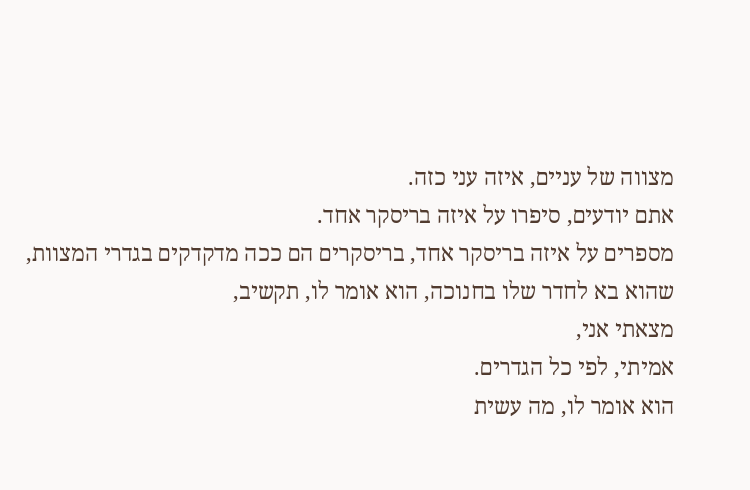מצווה של עניים, איזה עני כזה.
אתם יודעים, סיפרו על איזה בריסקר אחד.
מספרים על איזה בריסקר אחד, בריסקרים הם ככה מדקדקים בגדרי המצוות, שהוא בא לחדר שלו בחנוכה, הוא אומר לו, תקשיב,
מצאתי אני,
אמיתי, לפי כל הגדרים.
הוא אומר לו, מה עשית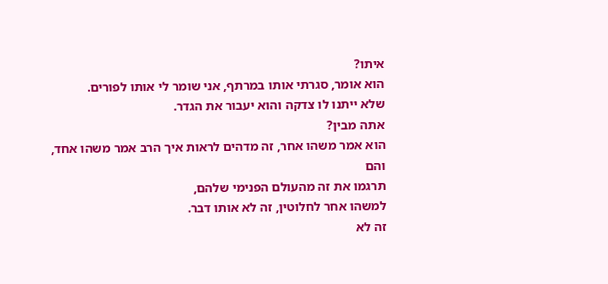איתו?
הוא אומר, סגרתי אותו במרתף, אני שומר לי אותו לפורים.
שלא ייתנו לו צדקה והוא יעבור את הגדר.
אתה מבין?
הוא אמר משהו אחר, זה מדהים לראות איך הרב אמר משהו אחד, והם
תרגמו את זה מהעולם הפנימי שלהם,
למשהו אחר לחלוטין, זה לא אותו דבר.
זה לא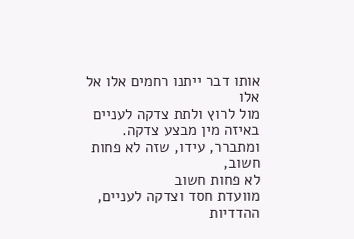אותו דבר ייתנו רחמים אלו אל אלו
מול לרוץ ולתת צדקה לעניים באיזה מין מבצע צדקה.
ומתברר, עידו, שזה לא פחות חשוב,
לא פחות חשוב
מוועדת חסד וצדקה לעניים,
ההדדיות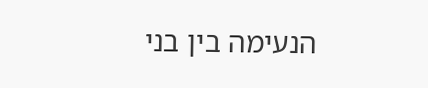הנעימה בין בני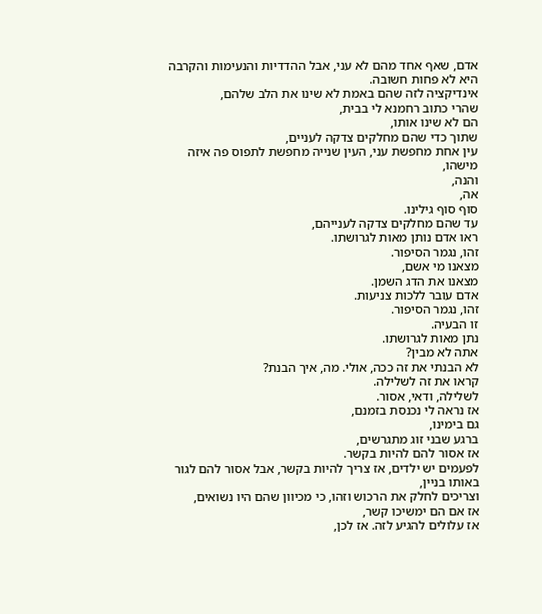אדם, שאף אחד מהם לא עני, אבל ההדדיות והנעימות והקרבה היא לא פחות חשובה.
אינדיקציה לזה שהם באמת לא שינו את הלב שלהם,
שהרי כתוב רחמנא לי בבית,
הם לא שינו אותו,
שתוך כדי שהם מחלקים צדקה לעניים,
עין אחת מחפשת עני, העין שנייה מחפשת לתפוס פה איזה מישהו,
והנה,
אה,
סוף סוף גילינו.
עד שהם מחלקים צדקה לענייהם,
ראו אדם נותן מאות לגרושתו.
זהו, נגמר הסיפור.
מצאנו מי אשם,
מצאנו את הדג השמן.
אדם עובר ללכות צניעות.
זהו, נגמר הסיפור.
זו הבעיה.
נתן מאות לגרושתו.
אתה לא מבין?
לא הבנתי את זה ככה, אולי. מה, איך הבנת?
קראו את זה לשלילה.
לשלילה, ודאי, אסור.
אז נראה לי נכנסת בזמנם,
גם בימינו,
ברגע שבני זוג מתגרשים,
אז אסור להם להיות בקשר.
לפעמים יש ילדים, אז צריך להיות בקשר, אבל אסור להם לגור באותו בניין,
וצריכים לחלק את הרכוש וזהו, כי מכיוון שהם היו נשואים,
אז אם הם ימשיכו קשר,
אז עלולים להגיע לזה. אז לכן,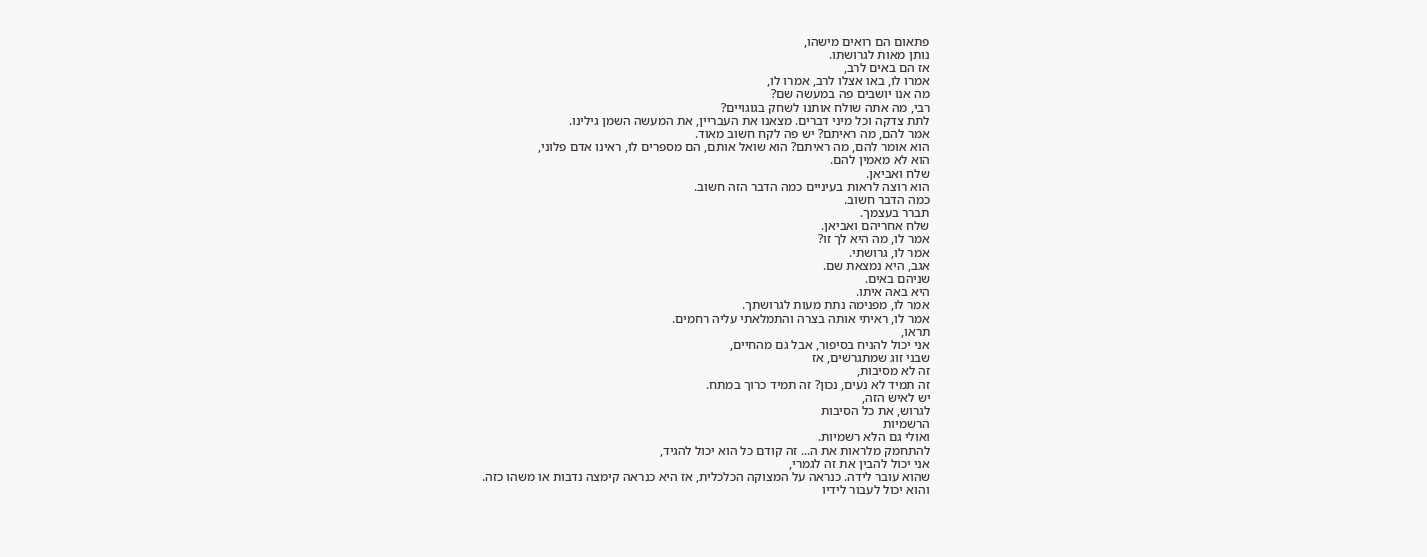פתאום הם רואים מישהו,
נותן מאות לגרושתו.
אז הם באים לרב,
אמרו לו, באו אצלו לרב, אמרו לו,
מה אנו יושבים פה במעשה שם?
רבי, מה אתה שולח אותנו לשחק בגוגויים?
לתת צדקה וכל מיני דברים. מצאנו את העבריין, את המעשה השמן גילינו.
אמר להם, מה ראיתם? יש פה לקח חשוב מאוד.
הוא אומר להם, מה ראיתם? הוא שואל אותם, הם מספרים לו, ראינו אדם פלוני,
הוא לא מאמין להם.
שלח ואביאן.
הוא רוצה לראות בעיניים כמה הדבר הזה חשוב.
כמה הדבר חשוב.
תברר בעצמך.
שלח אחריהם ואביאן.
אמר לו, מה היא לך זו?
אמר לו, גרושתי.
אגב, היא נמצאת שם.
שניהם באים.
היא באה איתו.
אמר לו, מפנימה נתת מעות לגרושתך.
אמר לו, ראיתי אותה בצרה והתמלאתי עליה רחמים.
תראו,
אני יכול להניח בסיפור, אבל גם מהחיים,
שבני זוג שמתגרשים, אז
זה לא מסיבות,
זה תמיד לא נעים, נכון? זה תמיד כרוך במתח.
יש לאיש הזה,
לגרוש, את כל הסיבות
הרשמיות
ואולי גם הלא רשמיות.
להתחמק מלראות את ה... זה קודם כל הוא יכול להגיד,
אני יכול להבין את זה לגמרי,
שהוא עובר לידה. כנראה על המצוקה הכלכלית, אז היא כנראה קימצה נדבות או משהו כזה.
והוא יכול לעבור לידיו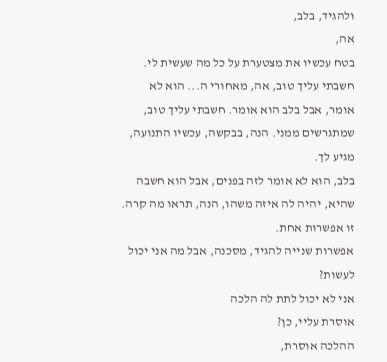ולהגיד, בלב,
אה,
בטח עכשיו את מצטערת על כל מה שעשית לי.
חשבתי עליך טוב, אה, מאחורי ה... הוא לא אומר, אבל בלב הוא אומר. חשבתי עליך טוב, שמתגרשים ממני. הנה, בבקשה, עכשיו התנועה, מגיע לך.
בלב, הוא לא אומר לזה בפנים, אבל הוא חשבה שהיא, יהיה לה איזה משהו, הנה, תראו מה קרה.
זו אפשרות אחת.
אפשרות שנייה להגיד, מסכנה, אבל מה אני יכול לעשות?
אני לא יכול לתת לה הלכה
אוסרת עליי, כן?
ההלכה אוסרת,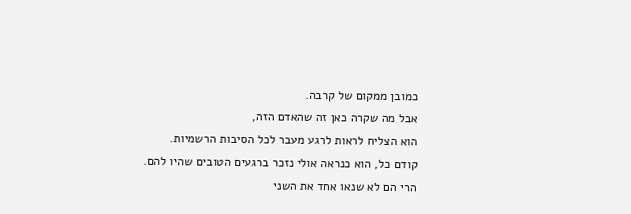כמובן ממקום של קרבה.
אבל מה שקרה כאן זה שהאדם הזה,
הוא הצליח לראות לרגע מעבר לכל הסיבות הרשמיות.
קודם כל, הוא כנראה אולי נזכר ברגעים הטובים שהיו להם.
הרי הם לא שנאו אחד את השני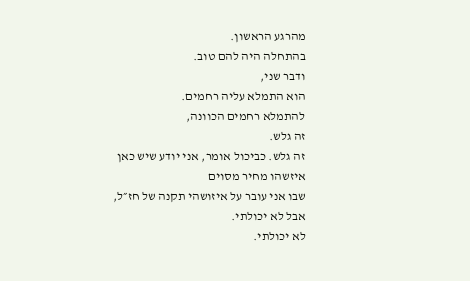מהרגע הראשון.
בהתחלה היה להם טוב.
ודבר שני,
הוא התמלא עליה רחמים.
להתמלא רחמים הכוונה,
זה גלש.
זה גלש. כביכול אומר, אני יודע שיש כאן איזשהו מחיר מסוים
שבו אני עובר על איזושהי תקנה של חז״ל,
אבל לא יכולתי.
לא יכולתי.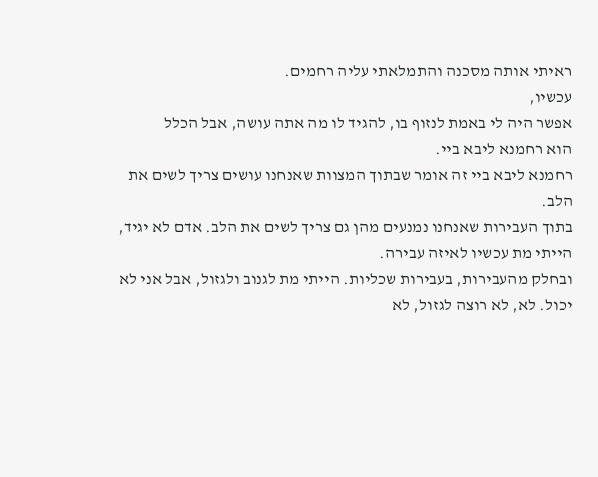ראיתי אותה מסכנה והתמלאתי עליה רחמים.
עכשיו,
אפשר היה לי באמת לנזוף בו, להגיד לו מה אתה עושה, אבל הכלל
הוא רחמנא ליבא ביי.
רחמנא ליבא ביי זה אומר שבתוך המצוות שאנחנו עושים צריך לשים את הלב.
בתוך העבירות שאנחנו נמנעים מהן גם צריך לשים את הלב. אדם לא יגיד, הייתי מת עכשיו לאיזה עבירה.
ובחלק מהעבירות, בעבירות שכליות. הייתי מת לגנוב ולגזול, אבל אני לא יכול. לא, לא רוצה לגזול, לא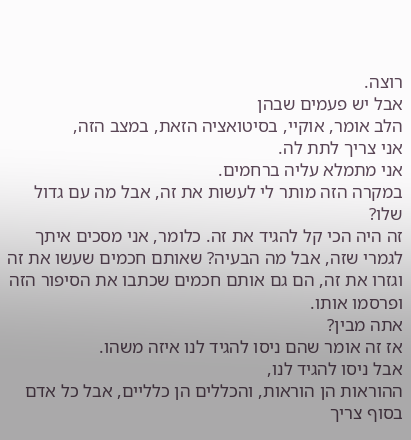רוצה.
אבל יש פעמים שבהן
הלב אומר, אוקיי, בסיטואציה הזאת, במצב הזה,
אני צריך לתת לה.
אני מתמלא עליה ברחמים.
במקרה הזה מותר לי לעשות את זה, אבל מה עם גדול שלו?
זה היה הכי קל להגיד את זה. כלומר, אני מסכים איתך לגמרי שזה, אבל מה הבעיה? שאותם חכמים שעשו את זה וגזרו את זה, הם גם אותם חכמים שכתבו את הסיפור הזה ופרסמו אותו.
אתה מבין?
אז זה אומר שהם ניסו להגיד לנו איזה משהו.
אבל ניסו להגיד לנו,
ההוראות הן הוראות, והכללים הן כלליים, אבל כל אדם בסוף צריך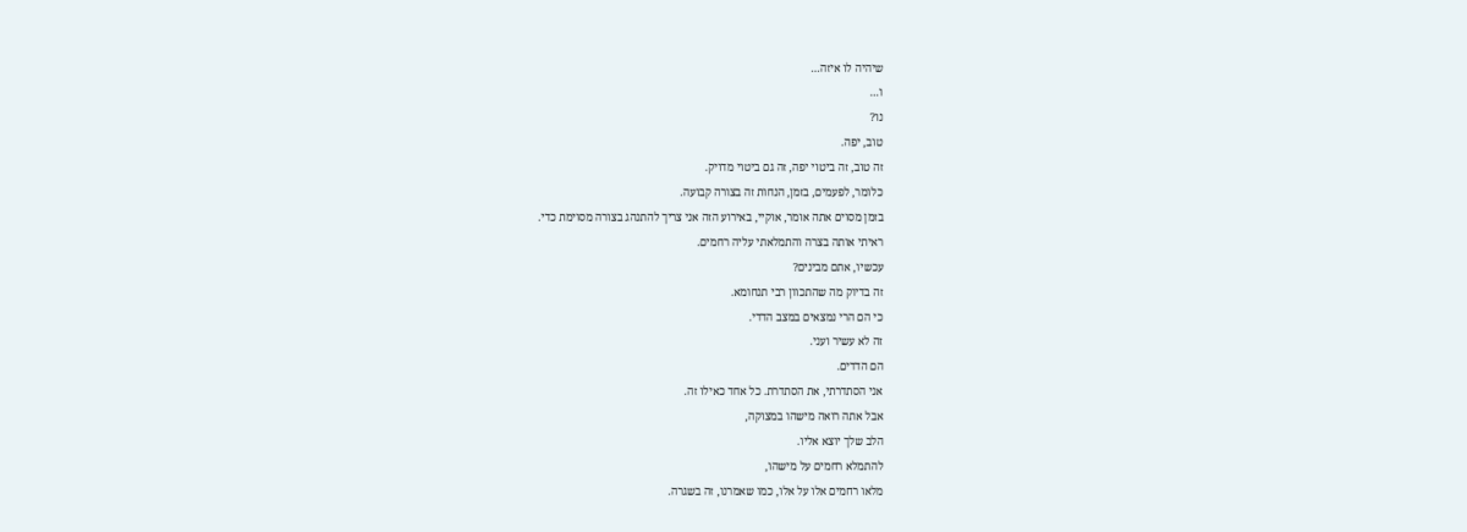שיהיה לו איזה...
ו...
נו?
טוב, יפה.
זה טוב, זה ביטוי יפה, זה גם ביטוי מדויק.
כלומר, לפעמים, בזמן, הנחות זה בצורה קבועה.
בזמן מסוים אתה אומר, אוקיי, באירוע הזה אני צריך להתנהג בצורה מסוימת כדי.
ראיתי אותה בצרה והתמלאתי עליה רחמים.
עכשיו, אתם מבינים?
זה בדיוק מה שהתכוון רבי תנחומא.
כי הם הרי נמצאים במצב הדדי.
זה לא עשיר ועני.
הם הדדים.
אני הסתדרתי, את הסתדרת. כל אחד כאילו זה.
אבל אתה רואה מישהו במצוקה,
הלב שלך יוצא אליו.
להתמלא רחמים על מישהו,
מלאו רחמים אלו על אלו, כמו שאמרנו, זה בשגרה.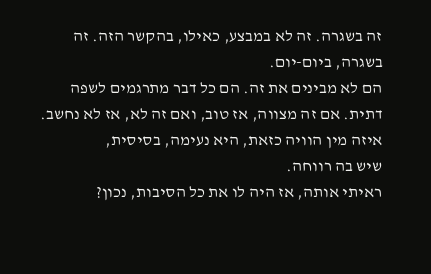זה בשגרה. זה לא במבצע, כאילו, בהקשר הזה. זה בשגרה, ביום-יום.
הם לא מבינים את זה. הם כל דבר מתרגמים לשפה דתית. אם זה מצווה, אז טוב, ואם זה לא, אז לא נחשב.
איזה מין הוויה כזאת, היא נעימה, בסיסית,
שיש בה רווחה.
ראיתי אותה, אז היה לו את כל הסיבות, נכון?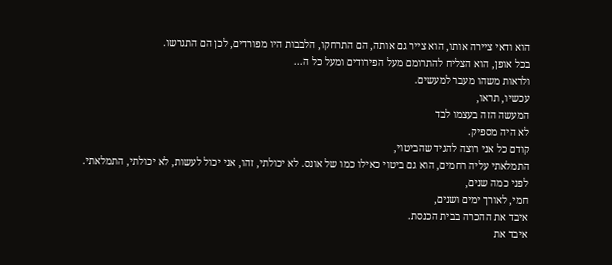הוא ודאי ציירה אותו, הוא צייר גם אותה, הם התרחקו, הלבבות היו מפורדים, לכן הם התגרשו.
בכל אופן, הוא הצליח להתרומם מעל הפירודים ומעל כל ה...
ולראות משהו מעבר למעשים.
עכשיו, תראו,
המעשה הזה בעצמו לבד
לא היה מספיק.
קודם כל אני רוצה להגיד שהביטוי,
התמלאתי עליה רחמים, הוא גם ביטוי כאילו כמו של אונס. לא יכולתי, זהו, אני יכול לעשות, לא יכולתי, התמלאתי.
לפני כמה שנים,
חמי, לאורך ימים ושנים,
איבד את ההכרה בבית הכנסת.
איבד את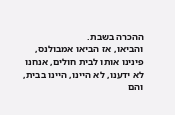ההכרה בשבת.
והביאו, אז הביאו אמבולנס, פינינו אותו לבית חולים, אנחנו לא ידענו, לא היינו, היינו בבית, והם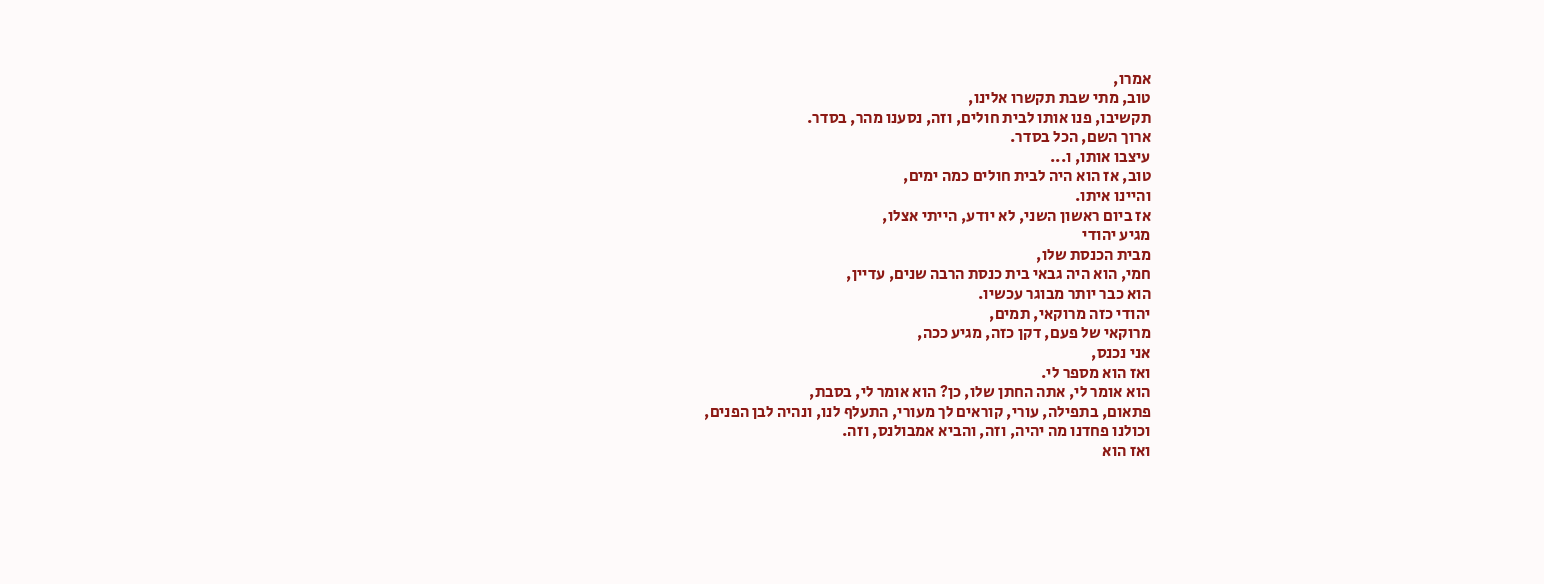אמרו,
טוב, מתי שבת תקשרו אלינו,
תקשיבו, פנו אותו לבית חולים, וזה, נסענו מהר, בסדר.
ארוך השם, הכל בסדר.
עיצבו אותו, ו...
טוב, אז הוא היה לבית חולים כמה ימים,
והיינו איתו.
אז ביום ראשון השני, לא יודע, הייתי אצלו,
מגיע יהודי
מבית הכנסת שלו,
חמי, הוא היה גבאי בית כנסת הרבה שנים, עדיין,
הוא כבר יותר מבוגר עכשיו.
יהודי כזה מרוקאי, תמים,
מרוקאי של פעם, דקן כזה, מגיע ככה,
אני נכנס,
ואז הוא מספר לי.
הוא אומר לי, אתה החתן שלו, כן? הוא אומר לי, בסבת,
פתאום, בתפילה, עורי, קוראים לך מעורי, התעלף לנו, ונהיה לבן הפנים,
וכולנו פחדנו מה יהיה, וזה, והביא אמבולנס, וזה.
ואז הוא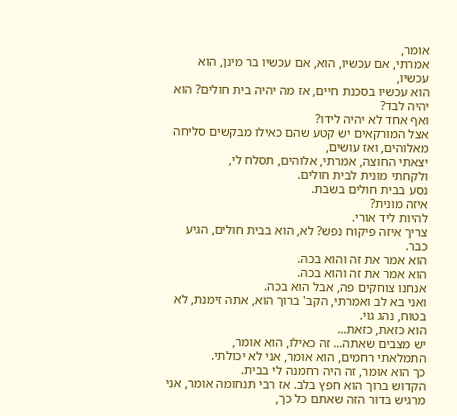אומר,
אמרתי, אם עכשיו, הוא, אם עכשיו בר מינן, הוא עכשיו,
הוא עכשיו בסכנת חיים, אז מה יהיה בית חולים? הוא יהיה לבד?
ואף אחד לא יהיה לידו?
אצל המורקאים יש קטע שהם כאילו מבקשים סליחה מאלוהים, ואז עושים,
יצאתי החוצה, אמרתי, אלוהים, תסלח לי,
ולקחתי מונית לבית חולים.
נסע בבית חולים בשבת.
איזה מונית?
להיות ליד אורי.
צריך איזה פיקוח נפש? לא, הוא בבית חולים, הגיע כבר.
הוא אמר את זה והוא בכה.
הוא אמר את זה והוא בכה.
אנחנו צוחקים פה, אבל הוא בכה.
ואני בא לב ואמרתי, הקב' ברוך הוא, אתה זימנת, לא בטוח, נהג גוי.
הוא כזאת, כזאת...
יש מצבים שאתה... זה כאילו, הוא אומר,
התמלאתי רחמים, הוא אומר, אני לא יכולתי.
כך הוא אומר, זה היה רחמנה לי בבית.
הקדוש ברוך הוא חפץ בלב. אז רבי תנחומה אומר, אני מרגיש בדור הזה שאתם כל כך,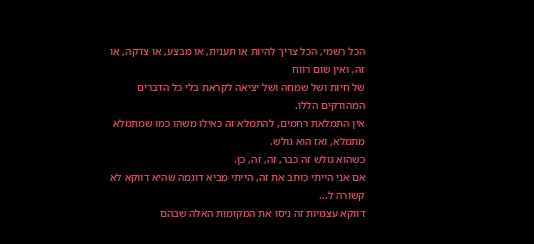הכל רשמי, הכל צריך להיות או תענית, או מבצע, או צדקה, או זה, ואין שום רווח
של חיות ושל שמחה ושל יציאה לקראת בלי כל הדברים המהודקים הללו.
אין התמלאת רחמים, להתמלא זה כאילו משהו כמו שמתמלא מתמלא, ואז הוא גולש.
כשהוא גולש זה כבר, זה, זה, כן.
אם אני הייתי כותב את זה, הייתי מביא דוגמה שהיא דווקא לא קשורה ל...
דווקא עצמיות זה ניסו את המקומות האלה שבהם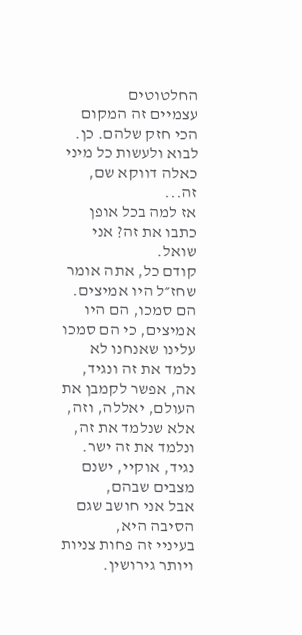החלטוטים
עצמיים זה המקום הכי חזק שלהם. כן.
לבוא ולעשות כל מיני כאלה דווקא שם, זה...
אז למה בכל אופן כתבו את זה? אני שואל.
קודם כל, אתה אומר שחז״ל היו אמיצים.
הם סמכו, הם היו אמיצים, כי הם סמכו עלינו שאנחנו לא נלמד את זה ונגיד, אה, אפשר לקמבן את העולם, יאללה, וזה, אלא שנלמד את זה, ונלמד את זה ישר.
נגיד, אוקיי, ישנם מצבים שבהם,
אבל אני חושב שגם הסיבה היא,
בעיניי זה פחות צניות ויותר גירושין.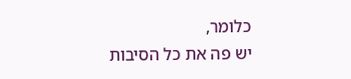כלומר,
יש פה את כל הסיבות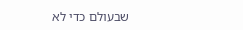שבעולם כדי לא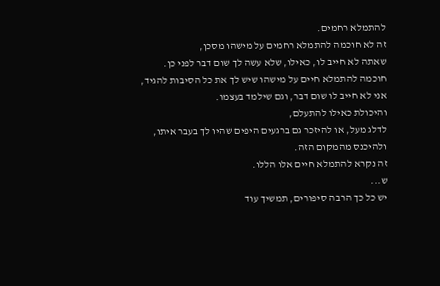להתמלא רחמים.
זה לא חוכמה להתמלא רחמים על מישהו מסכן,
שאתה לא חייב לו, כאילו, שלא עשה לך שום דבר לפני כן.
חוכמה להתמלא חיים על מישהו שיש לך את כל הסיבות להגיד,
אני לא חייב לו שום דבר, וגם שילמד בעצמו.
והיכולת כאילו להתעלם,
לדלג מעל, או להיזכר גם ברגעים היפים שהיו לך בעבר איתו,
ולהיכנס מהמקום הזה.
זה נקרא להתמלא חיים אלו הללו.
ש...
יש כל כך הרבה סיפורים, תמשיך עוד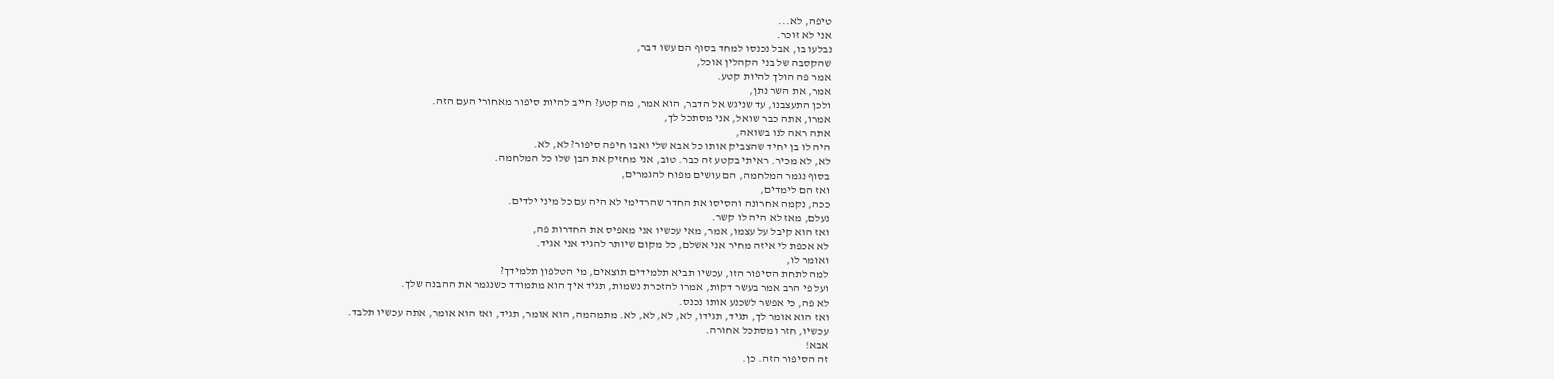טיפה, לא...
אני לא זוכר.
נבלעו בו, אבל נכנסו למחד בסוף הם עשו דבר,
שהקסבה של בני הקהלין אוכל,
אמר פה הולך להיות קטע.
אמר, את השר נתן,
ולכן התעצבנו, עד שניגש אל הדבר, הוא אמר, מה קטע? חייב להיות סיפור מאחורי העם הזה.
אמרו, אתה כבר שואל, אני מסתכל לך,
אתה ראה לנו בשואה,
היה לו בן יחיד שהצביק אותו כל אבא שלי ואבו חיפה סיפור? לא, לא.
לא, לא מכיר. ראיתי בקטע זה כבר. טוב, אני מחזיק את הבן שלו כל המלחמה.
בסוף נגמר המלחמה, הם עושים מפוח להגמרים,
ואז הם לימדים,
ככה, נקמה אחרונה והסיסו את החדר שהרדימי לא היה עם כל מיני ילדים.
נעלם, מאז לא היה לו קשר.
ואז הוא קיבל על עצמו, אמר, מאי עכשיו אני מאפיס את החדרות פה,
לא אכפת לי איזה מחיר אני אשלם, כל מקום שיותר להגיד אני אגיד.
ואומר לו,
למה לתחת הסיפור הזו, עכשיו תביא תלמידים תוצאים, מי הטלפון תלמידך?
ועל פי הרב אמר בעשר דקות, אמרו להזכרת נשמות, תגיד איך הוא מתמודד כשנגמר את ההבנה שלך.
לא פה, כי אפשר לשכנע אותו נכנס.
ואז הוא אומר לך, תגיד, תגידו, לא, לא, לא, לא. מתמהמה, הוא אומר, תגיד, ואז הוא אומר, אתה עכשיו תלבד.
עכשיו, חזר ומסתכל אחורה.
אבא!
זה הסיפור הזה. כן.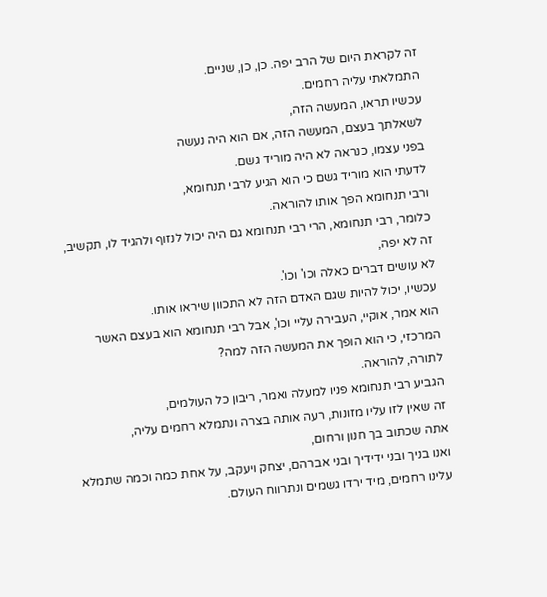זה לקראת היום של הרב יפה. כן, כן, שניים.
התמלאתי עליה רחמים.
עכשיו תראו, המעשה הזה,
לשאלתך בעצם, המעשה הזה, אם הוא היה נעשה
בפני עצמו, כנראה לא היה מוריד גשם.
לדעתי הוא מוריד גשם כי הוא הגיע לרבי תנחומא,
ורבי תנחומא הפך אותו להוראה.
כלומר, רבי תנחומא, הרי רבי תנחומא גם היה יכול לנזוף ולהגיד לו, תקשיב, זה לא יפה,
לא עושים דברים כאלה וכו' וכו'.
עכשיו, יכול להיות שגם האדם הזה לא התכוון שיראו אותו.
הוא אמר, אוקיי, העבירה עליי וכו', אבל רבי תנחומא הוא בעצם האשר המרכזי, כי הוא הופך את המעשה הזה למה?
לתורה, להוראה.
הגביע רבי תנחומא פניו למעלה ואמר, ריבון כל העולמים,
זה שאין לזו עליו מזונות, רעה אותה בצרה ונתמלא רחמים עליה,
אתה שכתוב בך חנון ורחום,
ואנו בניך ובני ידידיך ובני אברהם, יצחק ויעקב, על אחת כמה וכמה שתמלא עלינו רחמים, מיד ירדו גשמים ונתרווח העולם.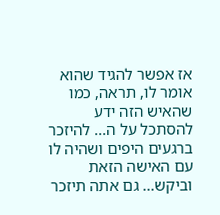אז אפשר להגיד שהוא אומר לו, תראה, כמו שהאיש הזה ידע להסתכל על ה... להיזכר ברגעים היפים ושהיה לו עם האישה הזאת וביקש... גם אתה תיזכר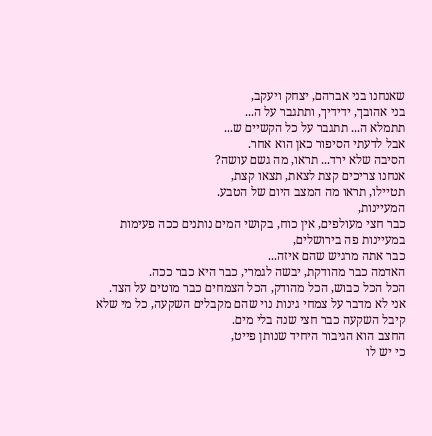שאנחנו בני אברהם, יצחק ויעקב,
בני אהובך, ידידיך, ותתגבר על ה...
תתמלא ה... תתגבר על כל הקשיים ש...
אבל לדעתי הסיפור כאן הוא אחר.
הסיבה שלא ירד... תראו, מה גשם עושה?
אנחנו צריכים קצת לצאת, תצאו קצת,
תטיילו, תראו מה המצב היום של הטבע.
המעיינות,
כבר חצי מעולפים, אין כוח, בקושי המים נותנים ככה פעימות במעיינות פה בירושלים,
כבר אתה מרגיש שהם איזה...
האדמה כבר מהודקת, יבשה לגמרי, כבר היא כבר ככה.
הכל הכל כבוש, הכל מהודק, הכל הצמחים כבר מוטים על הצד.
אני לא מדבר על צמחי גינות נוי שהם מקבלים השקעה, כל מי שלא קיבל השקעה כבר חצי שנה בלי מים.
החצב הוא הגיבור היחיד שנותן פייט,
כי יש לו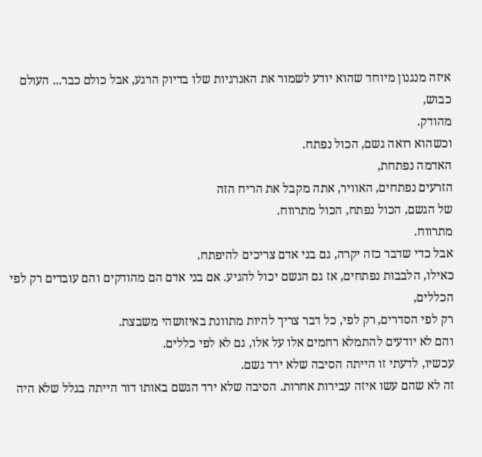איזה מנגנון מיוחד שהוא יודע לשמור את האנרגיות שלו בדיוק הרגע, אבל כולם כבר... העולם כבוש,
מהודק.
וכשהוא רואה גשם, הכול נפתח.
האדמה נפתחת,
הזרעים נפתחים, האוויר, אתה מקבל את הריח הזה
של הגשם, הכול נפתח, הכול מתרווח.
מתרווח.
אבל כדי שדבר כזה יקרה, גם בני אדם צריכים להיפתח.
כאילו, הלבבות נפתחים, אז גם הגשם יכול להגיע. אם בני אדם הם מהודקים והם עובדים רק לפי הכללים,
רק לפי הסדרים, רק לפי, כל דבר צריך להיות מתוונת באיזושהי משבצת.
והם לא יודעים להתמלא רחמים אלו על אלו, גם לא לפי כללים.
עכשיו, לדעתי זו הייתה הסיבה שלא ירד גשם.
זה לא שהם עשו איזה עבירות אחרות. הסיבה שלא ירד הגשם באותו דור הייתה בגלל שלא היה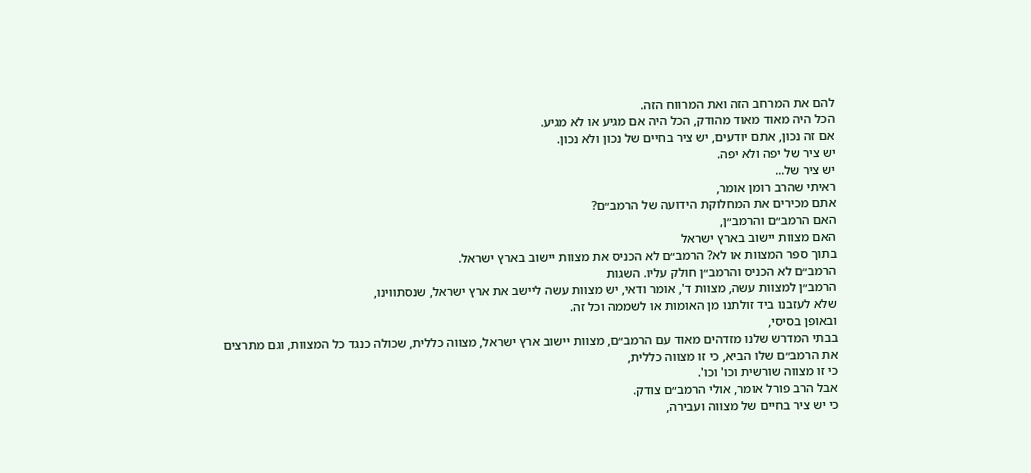להם את המרחב הזה ואת המרווח הזה.
הכל היה מאוד מאוד מהודק, הכל היה אם מגיע או לא מגיע.
אם זה נכון, אתם יודעים, יש ציר בחיים של נכון ולא נכון.
יש ציר של יפה ולא יפה.
יש ציר של...
ראיתי שהרב רומן אומר,
אתם מכירים את המחלוקת הידועה של הרמב״ם?
האם הרמב״ם והרמב״ן,
האם מצוות יישוב בארץ ישראל
בתוך ספר המצוות או לא? הרמב״ם לא הכניס את מצוות יישוב בארץ ישראל.
הרמב״ם לא הכניס והרמב״ן חולק עליו. השגות
הרמב״ן למצוות עשה, מצוות ד', אומר ודאי, יש מצוות עשה ליישב את ארץ ישראל, שנסתווינו,
שלא לעזבנו ביד זולתנו מן האומות או לשממה וכל זה.
ובאופן בסיסי,
בבתי המדרש שלנו מזדהים מאוד עם הרמב״ם, מצוות יישוב ארץ ישראל, מצווה כללית, שכולה כנגד כל המצוות, וגם מתרצים את הרמב״ם שלו הביא, כי זו מצווה כללית,
כי זו מצווה שורשית וכו' וכו'.
אבל הרב פורל אומר, אולי הרמב״ם צודק.
כי יש ציר בחיים של מצווה ועבירה,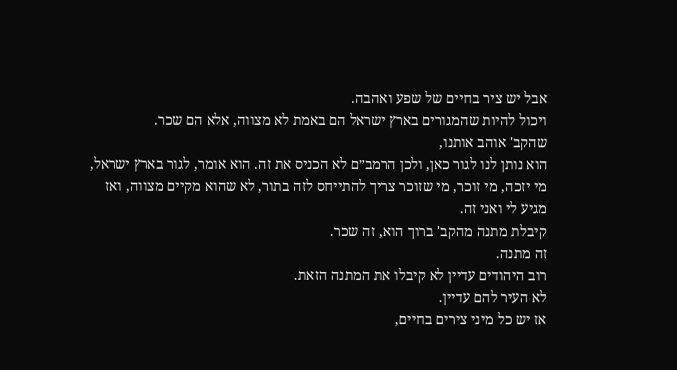אבל יש ציר בחיים של שפע ואהבה.
ויכול להיות שהמגורים בארץ ישראל הם באמת לא מצווה, אלא הם שכר.
שהקב' אוהב אותנו,
הוא נותן לנו לגור כאן, ולכן הרמב״ם לא הכניס את זה. הוא אומר, לגור בארץ ישראל,
מי יזכה, מי זוכר, מי שזוכר צריך להתייחס לזה בתור, לא שהוא מקיים מצווה, ואז
מגיע לי ואני זה.
קיבלת מתנה מהקב' ברוך הוא, זה שכר.
זה מתנה.
רוב היהודים עדיין לא קיבלו את המתנה הזאת.
לא העיר להם עדיין.
אז יש כל מיני צירים בחיים,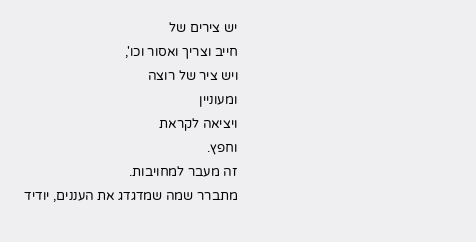יש צירים של
חייב וצריך ואסור וכו',
ויש ציר של רוצה
ומעוניין
ויציאה לקראת
וחפץ.
זה מעבר למחויבות.
מתברר שמה שמדגדג את העננים, יודיד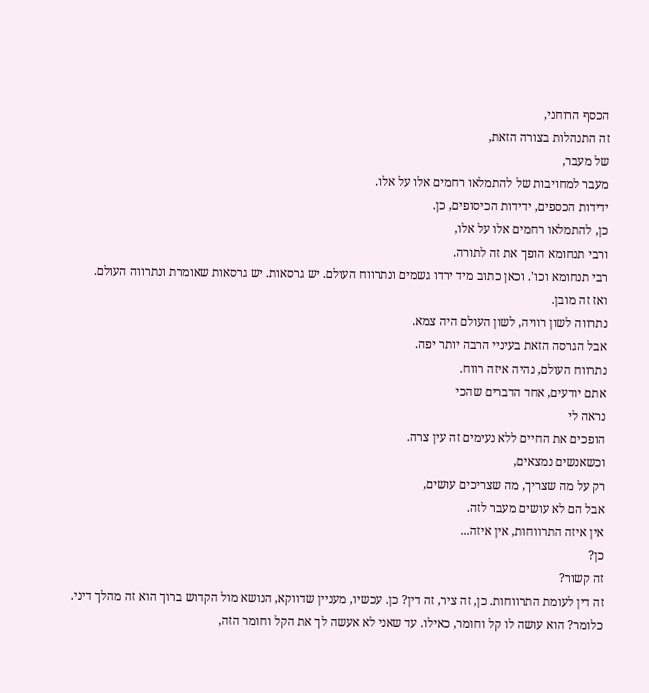הכסף הרוחני,
זה התנהלות בצורה הזאת,
של מעבר,
מעבר למחויבות של להתמלאו רחמים אלו על אלו.
ידידות הכספים, ידידות הכיסופים, כן.
כן, להתמלאו רחמים אלו על אלו,
ורבי תנחומא הופך את זה לתורה.
רבי תנחומא וכו'. וכאן כתוב מיד ירדו גשמים ונתרווח העולם. יש גרסאות. יש גרסאות שאומרת ונתרווה העולם.
ואז זה מובן.
נתרווה לשון רוויה, לשון העולם היה צמא.
אבל הגרסה הזאת בעיניי הרבה יותר יפה.
נתרווח העולם, נהיה איזה רווח.
אתם יודעים, אחד הדברים שהכי
נראה לי
הופכים את החיים ללא נעימים זה עין צרה.
וכשאנשים נמצאים,
רק על מה שצריך, מה שצריכים עושים,
אבל הם לא עושים מעבר לזה.
אין איזה התרווחות, אין איזה...
כן?
זה קשור?
זה דין לעומת התרווחות. כן, זה ציר, זה דין? כן. עכשיו, מעניין שדווקא, הנושא מול הקדוש ברוך הוא זה מהלך דיני.
כלומר? הוא עושה לו קל וחומר, כאילו. עד שאני לא אעשה לך את הקל וחומר הזה,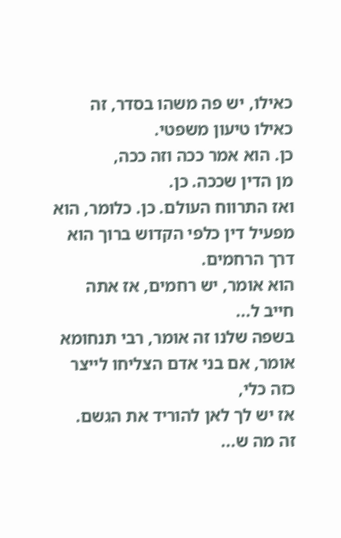כאילו, יש פה משהו בסדר, זה כאילו טיעון משפטי.
כן. הוא אמר ככה וזה ככה,
מן הדין שככה. כן.
ואז התרווח העולם. כן. כלומר, הוא מפעיל דין כלפי הקדוש ברוך הוא דרך הרחמים.
הוא אומר, יש רחמים, אז אתה חייב ל...
בשפה שלנו זה אומר, רבי תנחומא אומר, אם בני אדם הצליחו לייצר כזה כלי,
אז יש לך לאן להוריד את הגשם.
זה מה ש...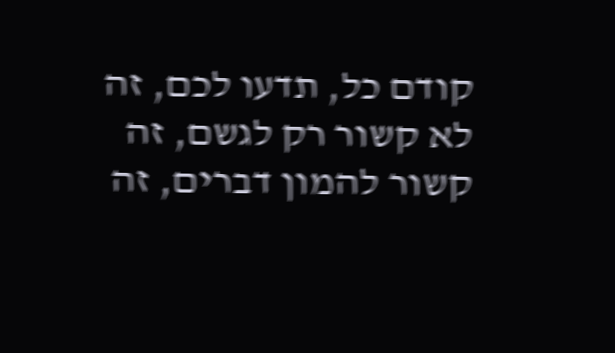קודם כל, תדעו לכם, זה לא קשור רק לגשם, זה קשור להמון דברים, זה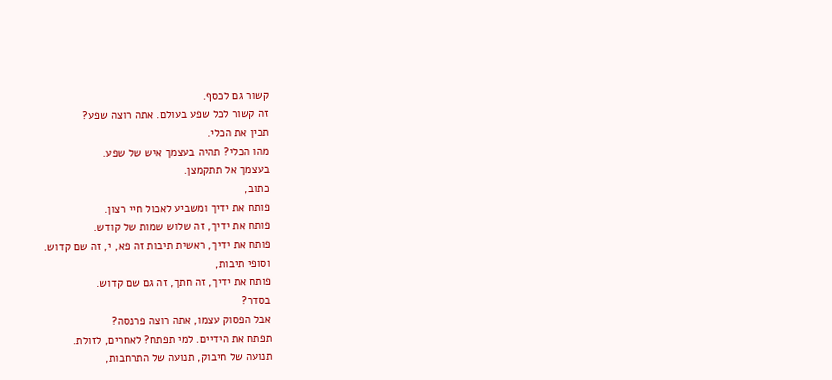קשור גם לכסף.
זה קשור לכל שפע בעולם. אתה רוצה שפע?
תכין את הכלי.
מהו הכלי? תהיה בעצמך איש של שפע.
בעצמך אל תתקמצן.
כתוב,
פותח את ידיך ומשביע לאכול חיי רצון.
פותח את ידיך, זה שלוש שמות של קודש.
פותח את ידיך, ראשית תיבות זה פא, י, זה שם קדוש.
וסופי תיבות,
פותח את ידיך, זה חתך, זה גם שם קדוש.
בסדר?
אבל הפסוק עצמו, אתה רוצה פרנסה?
תפתח את הידיים. למי תפתח? לאחרים, לזולת.
תנועה של חיבוק, תנועה של התרחבות,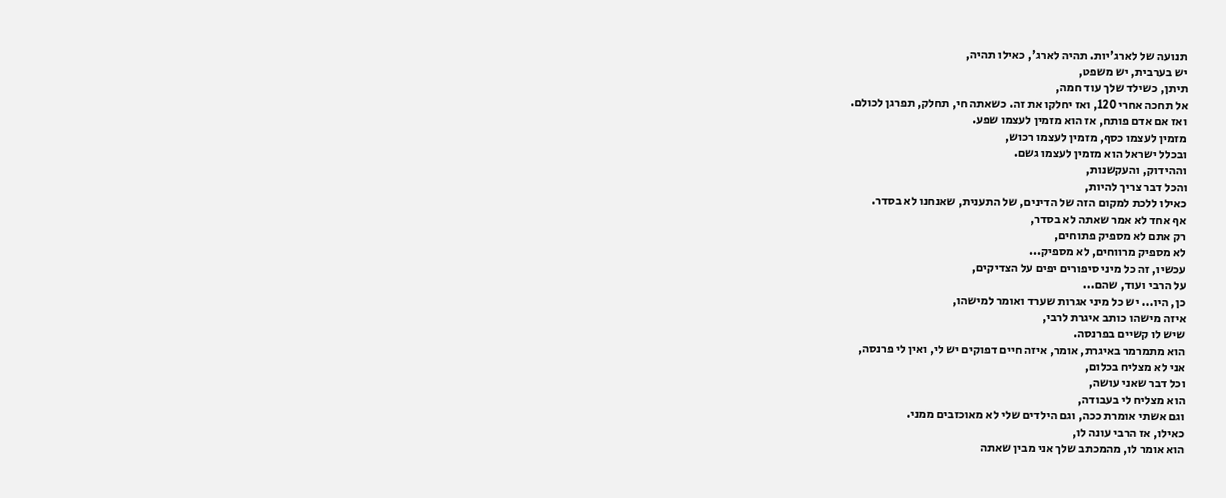תנועה של לארג'יות. תהיה לארג', כאילו תהיה,
יש בערבית, יש משפט,
תיתן, כשילד שלך עוד חמה,
אל תחכה אחרי 120, ואז יחלקו את זה. כשאתה חי, תחלק, תפרגן לכולם.
ואז אם אדם פותח, אז הוא מזמין לעצמו שפע.
מזמין לעצמו כסף, מזמין לעצמו רכוש,
ובכלל ישראל הוא מזמין לעצמו גשם.
וההידוק, והעקשנות,
והכל דבר צריך להיות,
כאילו ללכת למקום הזה של הדינים, של התענית, שאנחנו לא בסדר.
אף אחד לא אמר שאתה לא בסדר,
רק אתם לא מספיק פתוחים,
לא מספיק מרווחים, לא מספיק...
עכשיו, זה כל מיני סיפורים יפים על הצדיקים,
על הרבי ועוד, שהם...
כן, היו... יש כל מיני אגרות שערד ואומר למישהו,
איזה מישהו כותב איגרת לרבי,
שיש לו קשיים בפרנסה.
הוא מתמרמר באיגרת, אומר, איזה חיים דפוקים יש לי, ואין לי פרנסה,
אני לא מצליח בכלום,
וכל דבר שאני עושה,
הוא מצליח לי בעבודה,
וגם אשתי אומרת ככה, וגם הילדים שלי לא מאוכזבים ממני.
כאילו, אז הרבי עונה לו,
הוא אומר לו, מהמכתב שלך אני מבין שאתה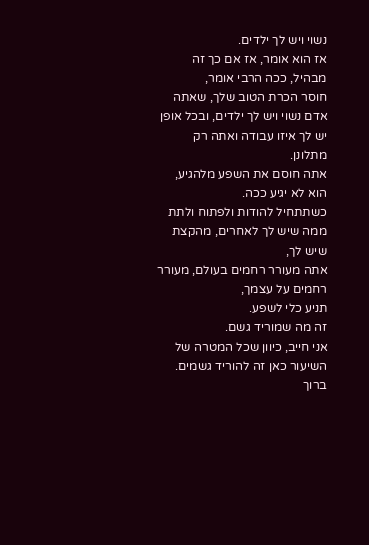נשוי ויש לך ילדים.
אז הוא אומר, אז אם כך זה מבהיל, ככה הרבי אומר,
חוסר הכרת הטוב שלך, שאתה אדם נשוי ויש לך ילדים, ובכל אופן יש לך איזו עבודה ואתה רק מתלונן.
אתה חוסם את השפע מלהגיע, הוא לא יגיע ככה.
כשתתחיל להודות ולפתוח ולתת ממה שיש לך לאחרים, מהקצת שיש לך,
אתה מעורר רחמים בעולם, מעורר רחמים על עצמך,
תניע כלי לשפע.
זה מה שמוריד גשם.
אני חייב, כיוון שכל המטרה של השיעור כאן זה להוריד גשמים. ברוך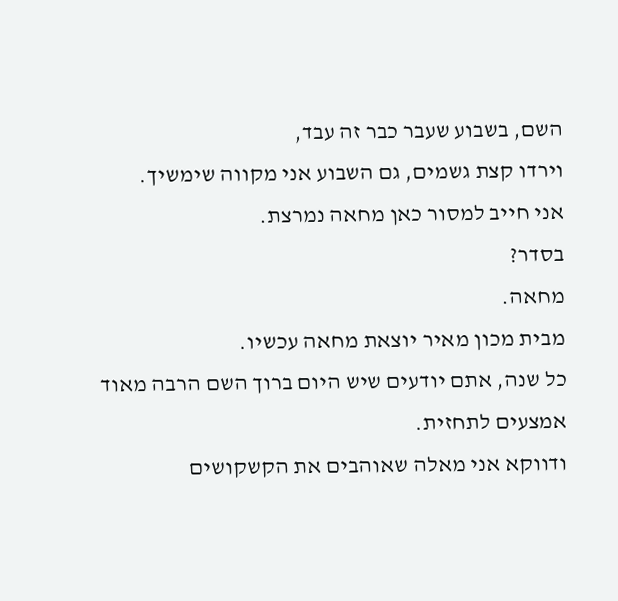השם, בשבוע שעבר כבר זה עבד,
וירדו קצת גשמים, גם השבוע אני מקווה שימשיך.
אני חייב למסור כאן מחאה נמרצת.
בסדר?
מחאה.
מבית מכון מאיר יוצאת מחאה עכשיו.
כל שנה, אתם יודעים שיש היום ברוך השם הרבה מאוד אמצעים לתחזית.
ודווקא אני מאלה שאוהבים את הקשקושים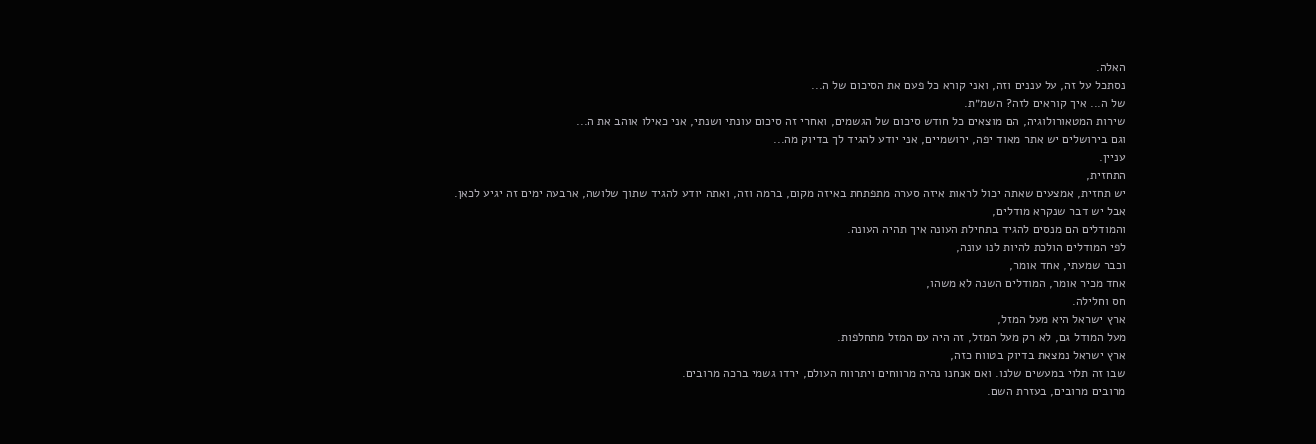האלה.
נסתכל על זה, על עננים וזה, ואני קורא כל פעם את הסיכום של ה...
של ה... איך קוראים לזה? השמ״ת.
שירות המטאורולוגיה, הם מוצאים כל חודש סיכום של הגשמים, ואחרי זה סיכום עונתי ושנתי, אני כאילו אוהב את ה...
וגם בירושלים יש אתר מאוד יפה, ירושמיים, אני יודע להגיד לך בדיוק מה...
עניין.
התחזית,
יש תחזית, אמצעים שאתה יכול לראות איזה סערה מתפתחת באיזה מקום, ברמה וזה, ואתה יודע להגיד שתוך שלושה, ארבעה ימים זה יגיע לכאן.
אבל יש דבר שנקרא מודלים,
והמודלים הם מנסים להגיד בתחילת העונה איך תהיה העונה.
לפי המודלים הולכת להיות לנו עונה,
וכבר שמעתי, אחד אומר,
אחד מכיר אומר, המודלים השנה לא משהו,
חס וחלילה.
ארץ ישראל היא מעל המזל,
מעל המודל גם, לא רק מעל המזל, זה היה עם המזל מתחלפות.
ארץ ישראל נמצאת בדיוק בטווח כזה,
שבו זה תלוי במעשים שלנו. ואם אנחנו נהיה מרווחים ויתרווח העולם, ירדו גשמי ברכה מרובים.
מרובים מרובים, בעזרת השם.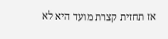אז תחזית קצרת מועד היא לא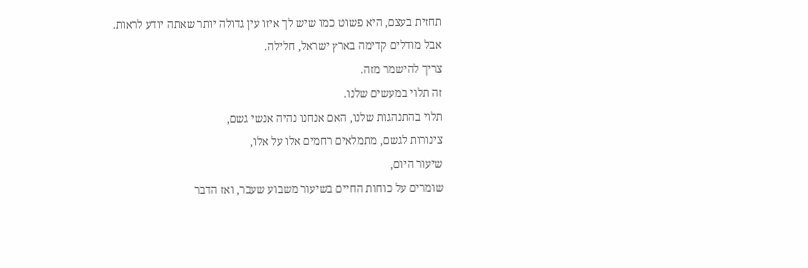תחזית בעצם, היא פשוט כמו שיש לך איזו עין גדולה יותר שאתה יודע לראות.
אבל מודלים קדימה בארץ ישראל, חלילה.
צריך להישמר מזה.
זה תלוי במעשים שלנו.
תלוי בהתנהגות שלנו, האם אנחנו נהיה אנשי גשם,
צינורות לגשם, מתמלאים רחמים אלו על אלו,
שיעור היום,
שומרים על כוחות החיים בשיעור משבוע שעבר, ואז הדבר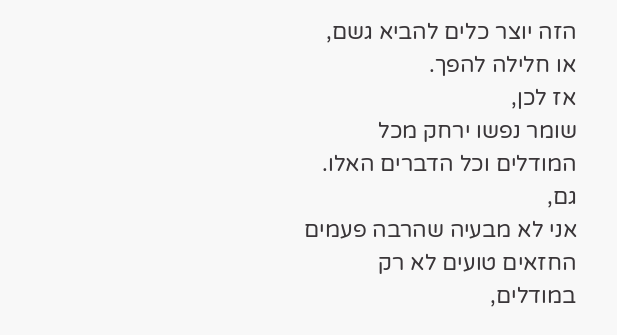הזה יוצר כלים להביא גשם,
או חלילה להפך.
אז לכן,
שומר נפשו ירחק מכל המודלים וכל הדברים האלו.
גם,
אני לא מבעיה שהרבה פעמים החזאים טועים לא רק במודלים,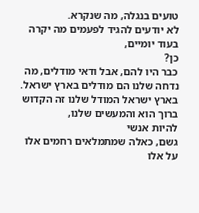טועים בנגלה, מה שנקרא.
לא יודעים להגיד לפעמים מה יקרה בעוד יומיים,
כן?
כבר היו להם, אבל ודאי מודלים, מה נדחה שלנו הם מודלים בארץ ישראל. בארץ ישראל המודל שלנו זה הקדוש ברוך הוא והמעשים שלנו,
להיות אנשי
גשם, כאלה שמתמלאים רחמים אלו על אלו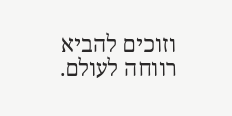וזוכים להביא רווחה לעולם.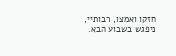חזקו ואמצו, רבותיי, ניפגש בשבוע הבא.